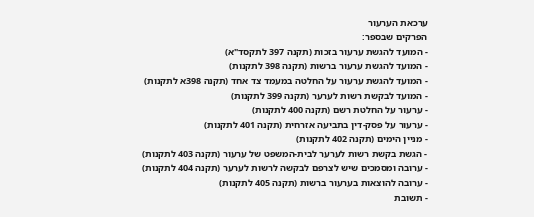ערכאת הערעור
הפרקים שבספר:
- המועד להגשת ערעור בזכות (תקנה 397 לתקסד"א)
- המועד להגשת ערעור ברשות (תקנה 398 לתקנות)
- המועד להגשת ערעור על החלטה במעמד צד אחד (תקנה 398א לתקנות)
- המועד לבקשת רשות לערער (תקנה 399 לתקנות)
- ערעור על החלטת רשם (תקנה 400 לתקנות)
- ערעור על פסק-דין בתביעה אזרחית (תקנה 401 לתקנות)
- מניין הימים (תקנה 402 לתקנות)
- הגשת בקשת רשות לערער לבית-המשפט של ערעור (תקנה 403 לתקנות)
- ערובה ומסמכים שיש לצרפם לבקשה לרשות לערער (תקנה 404 לתקנות)
- ערובה להוצאות בערעור ברשות (תקנה 405 לתקנות)
- תשובת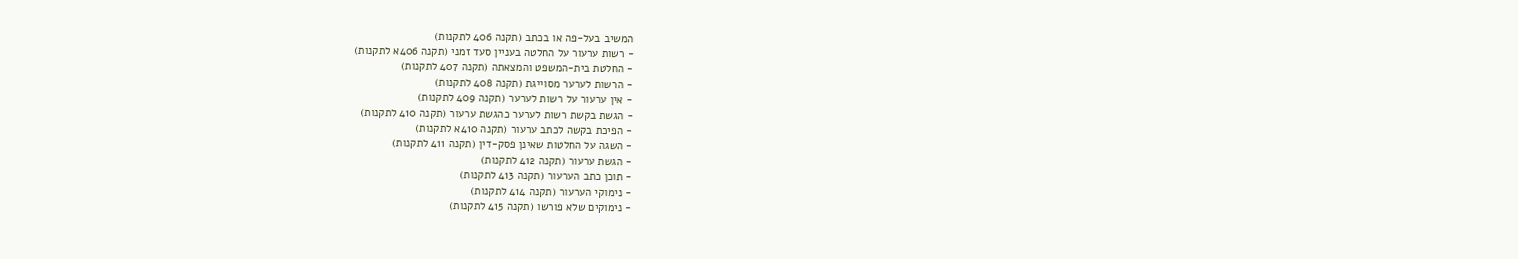המשיב בעל-פה או בכתב (תקנה 406 לתקנות)
- רשות ערעור על החלטה בעניין סעד זמני (תקנה 406א לתקנות)
- החלטת בית-המשפט והמצאתה (תקנה 407 לתקנות)
- הרשות לערער מסוייגת (תקנה 408 לתקנות)
- אין ערעור על רשות לערער (תקנה 409 לתקנות)
- הגשת בקשת רשות לערער כהגשת ערעור (תקנה 410 לתקנות)
- הפיכת בקשה לכתב ערעור (תקנה 410א לתקנות)
- השגה על החלטות שאינן פסק-דין (תקנה 411 לתקנות)
- הגשת ערעור (תקנה 412 לתקנות)
- תוכן כתב הערעור (תקנה 413 לתקנות)
- נימוקי הערעור (תקנה 414 לתקנות)
- נימוקים שלא פורשו (תקנה 415 לתקנות)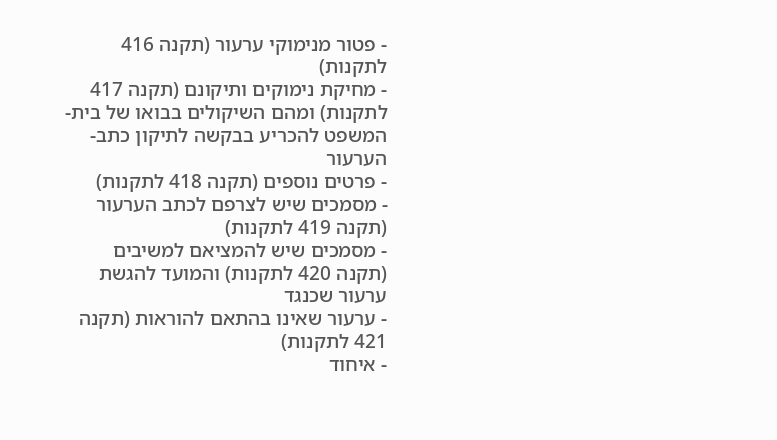- פטור מנימוקי ערעור (תקנה 416 לתקנות)
- מחיקת נימוקים ותיקונם (תקנה 417 לתקנות) ומהם השיקולים בבואו של בית-המשפט להכריע בבקשה לתיקון כתב-הערעור
- פרטים נוספים (תקנה 418 לתקנות)
- מסמכים שיש לצרפם לכתב הערעור (תקנה 419 לתקנות)
- מסמכים שיש להמציאם למשיבים (תקנה 420 לתקנות) והמועד להגשת ערעור שכנגד
- ערעור שאינו בהתאם להוראות (תקנה 421 לתקנות)
- איחוד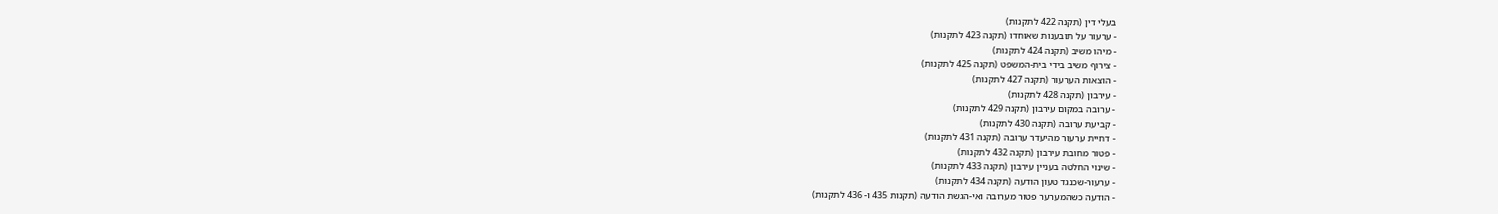בעלי דין (תקנה 422 לתקנות)
- ערעור על תובענות שאוחדו (תקנה 423 לתקנות)
- מיהו משיב (תקנה 424 לתקנות)
- צירוף משיב בידי בית-המשפט (תקנה 425 לתקנות)
- הוצאות הערעור (תקנה 427 לתקנות)
- עירבון (תקנה 428 לתקנות)
- ערובה במקום עירבון (תקנה 429 לתקנות)
- קביעת ערובה (תקנה 430 לתקנות)
- דחיית ערעור מהיעדר ערובה (תקנה 431 לתקנות)
- פטור מחובת עירבון (תקנה 432 לתקנות)
- שינוי החלטה בעניין עירבון (תקנה 433 לתקנות)
- ערעור-שכנגד טעון הודעה (תקנה 434 לתקנות)
- הודעה כשהמערער פטור מערובה ואי-הגשת הודעה (תקנות 435 ו- 436 לתקנות)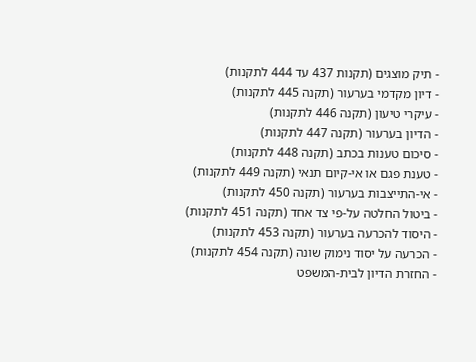- תיק מוצגים (תקנות 437 עד 444 לתקנות)
- דיון מקדמי בערעור (תקנה 445 לתקנות)
- עיקרי טיעון (תקנה 446 לתקנות)
- הדיון בערעור (תקנה 447 לתקנות)
- סיכום טענות בכתב (תקנה 448 לתקנות)
- טענת פגם או אי-קיום תנאי (תקנה 449 לתקנות)
- אי-התייצבות בערעור (תקנה 450 לתקנות)
- ביטול החלטה על-פי צד אחד (תקנה 451 לתקנות)
- היסוד להכרעה בערעור (תקנה 453 לתקנות)
- הכרעה על יסוד נימוק שונה (תקנה 454 לתקנות)
- החזרת הדיון לבית-המשפט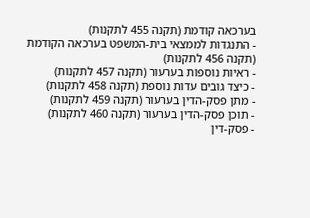בערכאה קודמת (תקנה 455 לתקנות)
- התנגדות לממצאי בית-המשפט בערכאה הקודמת (תקנה 456 לתקנות)
- ראיות נוספות בערעור (תקנה 457 לתקנות)
- כיצד גובים עדות נוספת (תקנה 458 לתקנות)
- מתן פסק-הדין בערעור (תקנה 459 לתקנות)
- תוכן פסק-הדין בערעור (תקנה 460 לתקנות)
- פסק-דין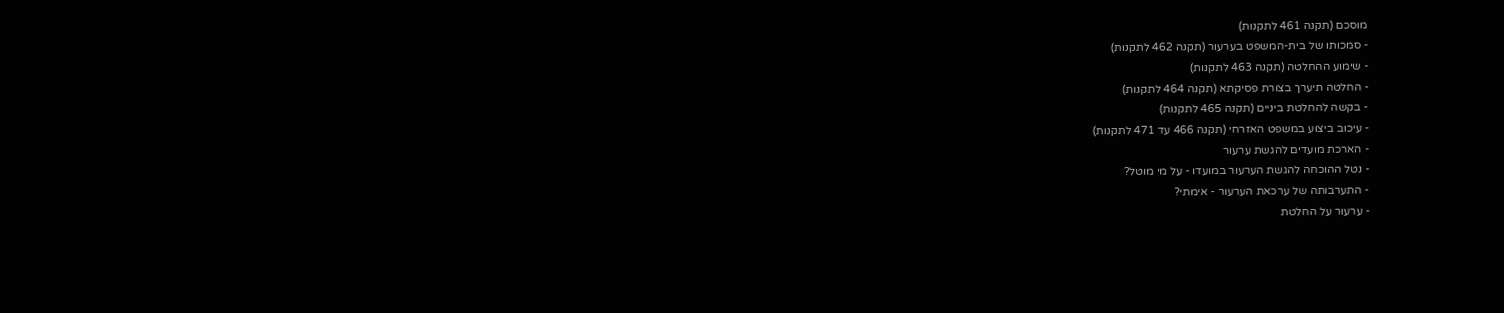מוסכם (תקנה 461 לתקנות)
- סמכותו של בית-המשפט בערעור (תקנה 462 לתקנות)
- שימוע ההחלטה (תקנה 463 לתקנות)
- החלטה תיערך בצורת פסיקתא (תקנה 464 לתקנות)
- בקשה להחלטת ביניים (תקנה 465 לתקנות)
- עיכוב ביצוע במשפט האזרחי (תקנה 466 עד 471 לתקנות)
- הארכת מועדים להגשת ערעור
- נטל ההוכחה להגשת הערעור במועדו - על מי מוטל?
- התערבותה של ערכאת הערעור - אימתי?
- ערעור על החלטת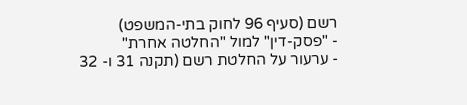רשם (סעיף 96 לחוק בתי-המשפט)
- "פסק-דין" למול "החלטה אחרת"
- ערעור על החלטת רשם (תקנה 31 ו- 32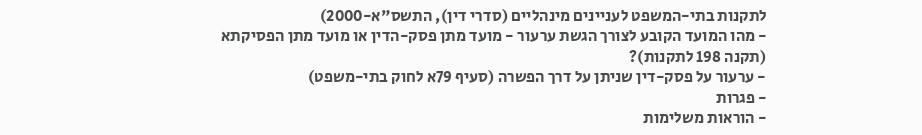לתקנות בתי-המשפט לעניינים מינהליים (סדרי דין), התשס"א-2000)
- מהו המועד הקובע לצורך הגשת ערעור - מועד מתן פסק-הדין או מועד מתן הפסיקתא (תקנה 198 לתקנות)?
- ערעור על פסק-דין שניתן על דרך הפשרה (סעיף 79א לחוק בתי-משפט)
- פגרות
- הוראות משלימות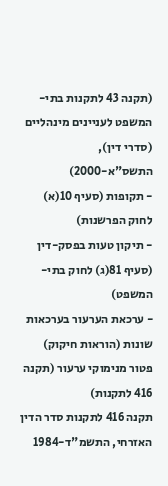(תקנה 43 לתקנות בתי-המשפט לעניינים מינהליים (סדרי דין), התשס"א-2000)
- תקופות (סעיף 10(א) לחוק הפרשנות)
- תיקון טעות בפסק-דין (סעיף 81(ג) לחוק בתי-המשפט)
- ערכאת הערעור בערכאות שונות (הוראות חיקוק)
פטור מנימוקי ערעור (תקנה 416 לתקנות)
תקנה 416 לתקנות סדר הדין האזרחי, התשמ"ד-1984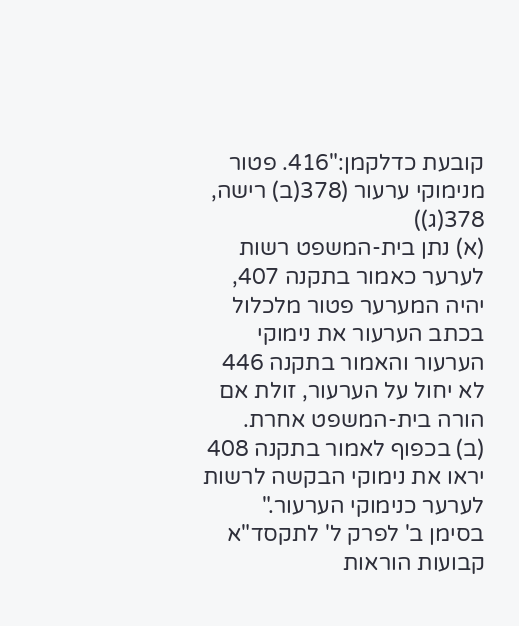קובעת כדלקמן:"416. פטור מנימוקי ערעור (378(ב) רישה, 378(ג))
(א) נתן בית-המשפט רשות לערער כאמור בתקנה 407, יהיה המערער פטור מלכלול בכתב הערעור את נימוקי הערעור והאמור בתקנה 446 לא יחול על הערעור, זולת אם הורה בית-המשפט אחרת.
(ב) בכפוף לאמור בתקנה 408 יראו את נימוקי הבקשה לרשות לערער כנימוקי הערעור."
בסימן ב' לפרק ל' לתקסד"א קבועות הוראות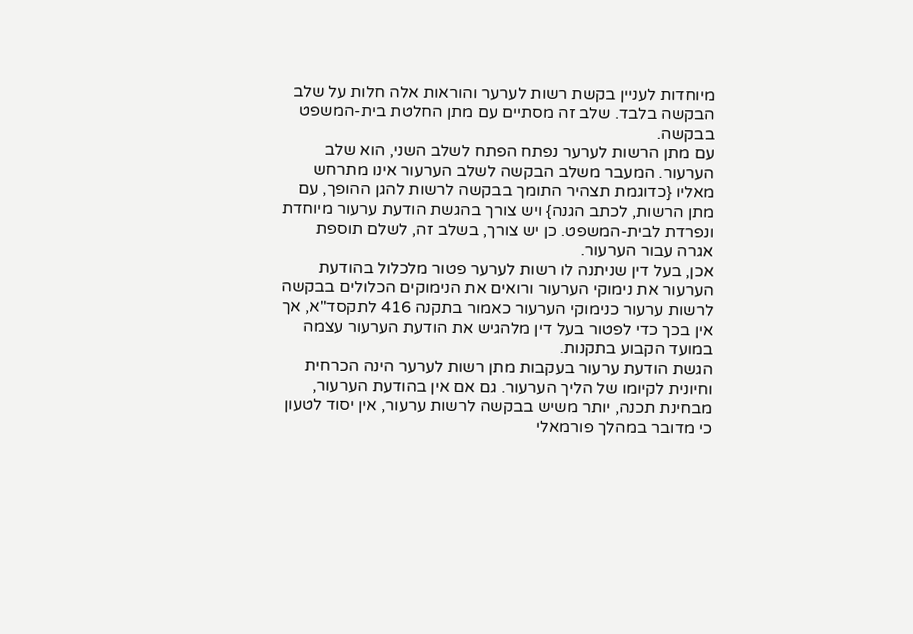מיוחדות לעניין בקשת רשות לערער והוראות אלה חלות על שלב הבקשה בלבד. שלב זה מסתיים עם מתן החלטת בית-המשפט בבקשה.
עם מתן הרשות לערער נפתח הפתח לשלב השני, הוא שלב הערעור. המעבר משלב הבקשה לשלב הערעור אינו מתרחש מאליו {כדוגמת תצהיר התומך בבקשה לרשות להגן ההופך, עם מתן הרשות, לכתב הגנה} ויש צורך בהגשת הודעת ערעור מיוחדת ונפרדת לבית-המשפט. כן יש צורך, בשלב זה, לשלם תוספת אגרה עבור הערעור.
אכן, בעל דין שניתנה לו רשות לערער פטור מלכלול בהודעת הערעור את נימוקי הערעור ורואים את הנימוקים הכלולים בבקשה לרשות ערעור כנימוקי הערעור כאמור בתקנה 416 לתקסד"א, אך אין בכך כדי לפטור בעל דין מלהגיש את הודעת הערעור עצמה במועד הקבוע בתקנות.
הגשת הודעת ערעור בעקבות מתן רשות לערער הינה הכרחית וחיונית לקיומו של הליך הערעור. גם אם אין בהודעת הערעור, מבחינת תכנה, יותר משיש בבקשה לרשות ערעור, אין יסוד לטעון כי מדובר במהלך פורמאלי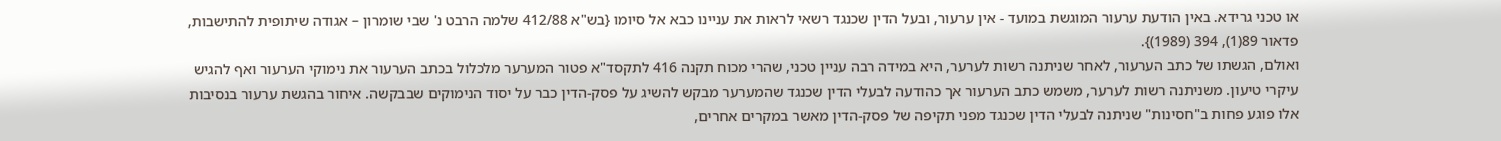או טכני גרידא. באין הודעת ערעור המוגשת במועד - אין ערעור, ובעל הדין שכנגד רשאי לראות את עניינו כבא אל סיומו {בש"א 412/88 שלמה הרבט נ' שבי שומרון – אגודה שיתופית להתישבות, פדאור 89(1), 394 (1989)}.
ואולם, הגשתו של כתב הערעור, לאחר שניתנה רשות לערער, היא במידה רבה עניין טכני, שהרי מכוח תקנה 416 לתקסד"א פטור המערער מלכלול בכתב הערעור את נימוקי הערעור ואף להגיש עיקרי טיעון. משניתנה רשות לערער, משמש כתב הערעור אך כהודעה לבעלי הדין שכנגד שהמערער מבקש להשיג על פסק-הדין כבר על יסוד הנימוקים שבבקשה. איחור בהגשת ערעור בנסיבות אלו פוגע פחות ב"חסינות" שניתנה לבעלי הדין שכנגד מפני תקיפה של פסק-הדין מאשר במקרים אחרים,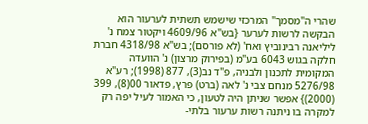שהרי ה"מסמך" המרכזי שישמש תשתית לערעור הוא הבקשה לרשות לערער {בש"א 4609/96 ויקטור צמח נ' ליליאנה רבינוביץ ואח' (לא פורסם); בש"א 4318/98 חברת חלקה בגוש 6043 בע"מ (בפירוק מרצון) נ' הוועדה המקומית לתכנון ולבניה, פ"ד נב(3), 877 (1998); רע"א 5276/98 מנחם צבי נ' לאה (ברט) פרץ, פדאור 00(8), 399 (2000)} אפשר שניתן היה לטעון, כי האמור לעיל יפה רק למקרה בו ניתנה רשות ערעור בלתי-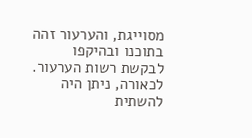מסוייגת, והערעור זהה בתוכנו ובהיקפו לבקשת רשות הערעור. לכאורה, ניתן היה להשתית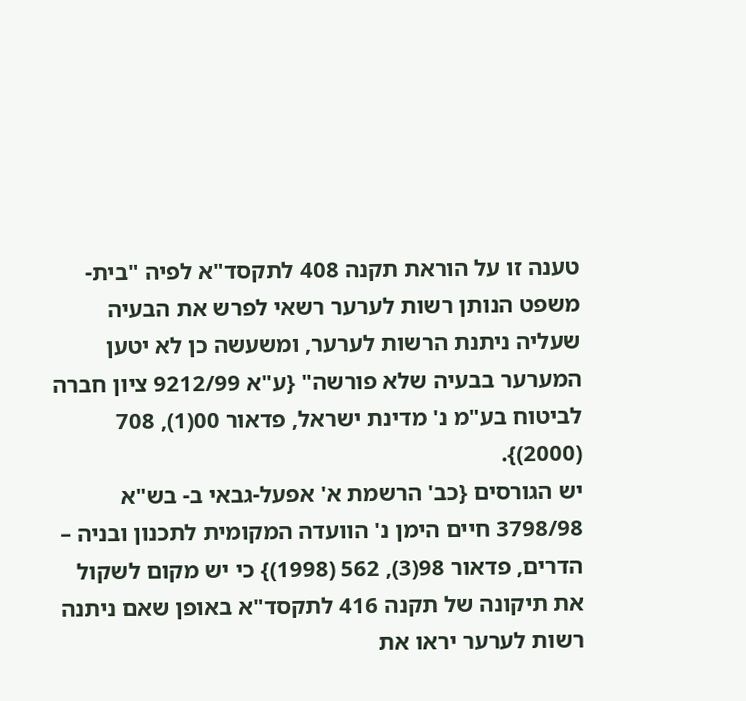טענה זו על הוראת תקנה 408 לתקסד"א לפיה "בית-משפט הנותן רשות לערער רשאי לפרש את הבעיה שעליה ניתנת הרשות לערער, ומשעשה כן לא יטען המערער בבעיה שלא פורשה" {ע"א 9212/99 ציון חברה לביטוח בע"מ נ' מדינת ישראל, פדאור 00(1), 708 (2000)}.
יש הגורסים {כב' הרשמת א' אפעל-גבאי ב- בש"א 3798/98 חיים הימן נ' הוועדה המקומית לתכנון ובניה – הדרים, פדאור 98(3), 562 (1998)} כי יש מקום לשקול את תיקונה של תקנה 416 לתקסד"א באופן שאם ניתנה רשות לערער יראו את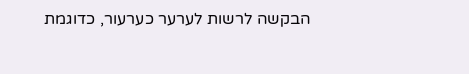הבקשה לרשות לערער כערעור, כדוגמת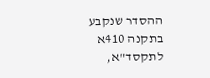ההסדר שנקבע בתקנה 410א לתקסד"א,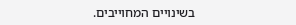בשינויים המחוייבים.